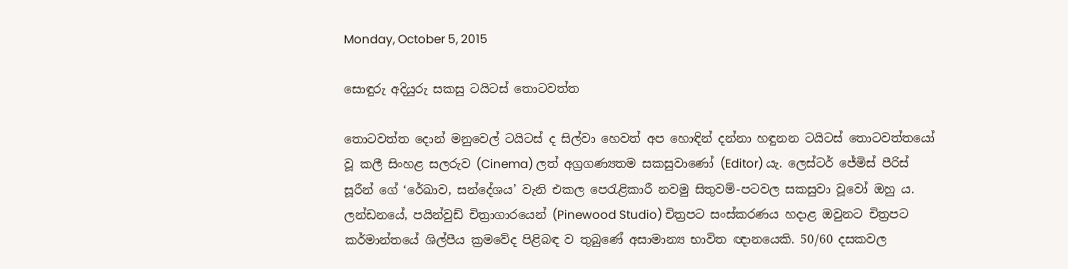Monday, October 5, 2015

සොඳුරු අදියුරු සකසු ටයිටස් තොටවත්ත

තොටවත්ත දොන් මනුවෙල් ටයිටස් ද සිල්වා හෙවත් අප හොඳින් දන්නා හඳුනන ටයිටස් තොටවත්තයෝ වූ කලී සිංහළ සලරුව (Cinema) ලත් අග්‍රගණ්‍යතම සකසුවාණෝ (Editor) යැ. ලෙස්ටර් ජේමිස් පීරිස් සූරීන් ගේ ‘රේඛාව, සන්දේශය’ වැනි එකල පෙරැළිකාරී නවමු සිතුවම්-පටවල සකසුවා වූවෝ ඔහු ය. ලන්ඩනයේ, පයින්වුඩ් චිත්‍රාගාරයෙන් (Pinewood Studio) චිත්‍රපට සංස්කරණය හදාළ ඔවුනට චිත්‍රපට කර්මාන්තයේ ශිල්පීය ක්‍රමවේද පිළිබඳ ව තුබුණේ අසාමාන්‍ය භාවිත ඥානයෙකි. 50/60 දසකවල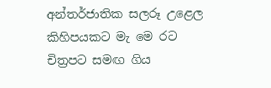අන්තර්ජාතික සලරූ උළෙල කිහිපයකට මැ මෙ රට චිත්‍රපට සමඟ ගිය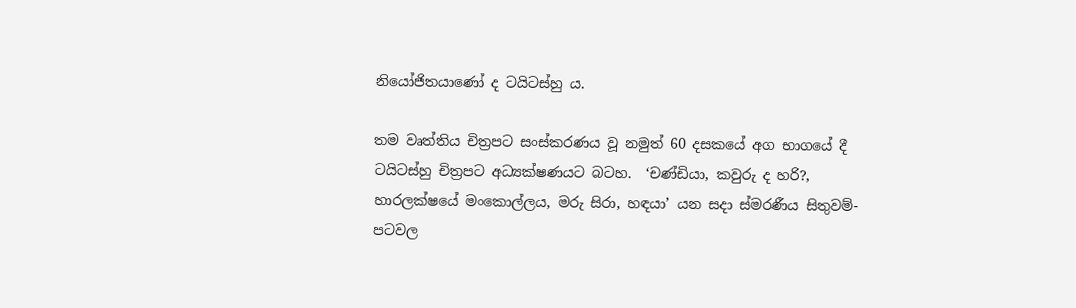නියෝජිතයාණෝ ද ටයිටස්හු ය.

තම වෘත්තිය චිත්‍රපට සංස්කරණය වූ නමුත් 60 දසකයේ අග භාගයේ දී ටයිටස්හු චිත්‍රපට අධ්‍යක්ෂණයට බටහ.  ‘චණ්ඩියා, කවුරු ද හරි?, හාරලක්ෂයේ මංකොල්ලය, මරු සිරා, හඳයා’ යන සදා ස්මරණීය සිතුවම්-පටවල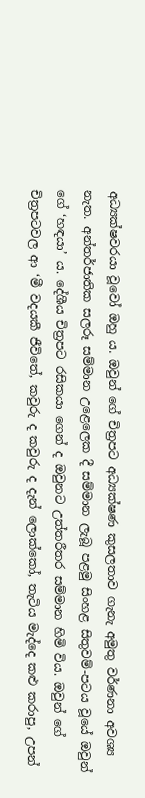අධ්‍යක්ෂවරයා වූවෝ ඔහු ය. ඔවුන් ගේ චිත්‍රපට අධ්‍යක්ෂණ කුසලතාව ගැනැ අමුතු වර්ණනා අවශ්‍ය නැත. අන්තර්ජාතික සලරූ සම්මාන උළෙලෙක දී සම්මාන ලැබූ පළමු සිංහළ සිතුවම්-පටය වූයේ ඔවුන් ගේ ‘හඳයා’ ය. දේශීය චිත්‍රපට රසිකයා ගෙන් ද ඔවුනට උත්තරීතර සම්මාන හිමි විය. ඔවුන් ගේ චිත්‍රපටවල ආ ‘මී වදයකී ජීවිතේ, කවුරු ද කවුරු ද දැන් ලොක්කෝ, තැටිය මැද්දෙ කළු කරාපු, උපන්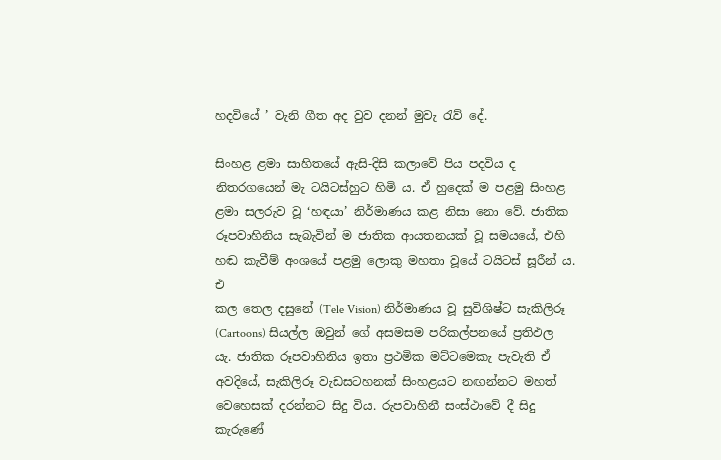හදවියේ ’ වැනි ගීත අද වුව දනන් මුවැ රැව් දේ.

සිංහළ ළමා සාහිතයේ ඇසි-දිසි කලාවේ පිය පදවිය ද නිතරගයෙන් මැ ටයිටස්හුට හිමි ය. ඒ හුදෙක් ම පළමු සිංහළ ළමා සලරුව වූ ‘හඳයා’ නිර්මාණය කළ නිසා නො වේ. ජාතික රූපවාහිනිය සැබැවින් ම ජාතික ආයතනයක් වූ සමයයේ, එහි හඬ කැවීම් අංශයේ පළමු ලොකු මහතා වූයේ ටයිටස් සූරීන් ය. එ
කල තෙල දසුනේ (Tele Vision) නිර්මාණය වූ සුවිශිෂ්ට සැකිලිරූ (Cartoons) සියල්ල ඔවුන් ගේ අසමසම පරිකල්පනයේ ප්‍රතිඵල යැ. ජාතික රූපවාහිනිය ඉතා ප්‍රථමික මට්ටමෙකැ පැවැති ඒ අවදියේ, සැකිලිරූ වැඩසටහනක් සිංහළයට නඟන්නට මහත් වෙහෙසක් දරන්නට සිදු විය. රුපවාහිනී සංස්ථාවේ දී සිදු කැරුණේ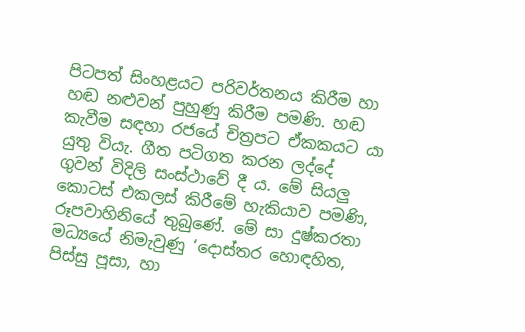පිටපත් සිංහළයට පරිවර්තනය කිරීම හා හඬ නළුවන් පුහුණු කිරීම පමණි. හඬ කැවීම සඳහා රජයේ චිත්‍රපට ඒකකයට යා යුතු වියැ. ගීත පටිගත කරන ලද්දේ ගුවන් විදිලි සංස්ථාවේ දී ය. මේ සියලු කොටස් එකලස් කිරීමේ හැකියාව පමණි, රූපවාහිනියේ තුබුණේ. මේ සා දුෂ්කරතා මධ්‍යයේ නිමැවුණු ‘දොස්තර හොඳහිත, පිස්සු පූසා, හා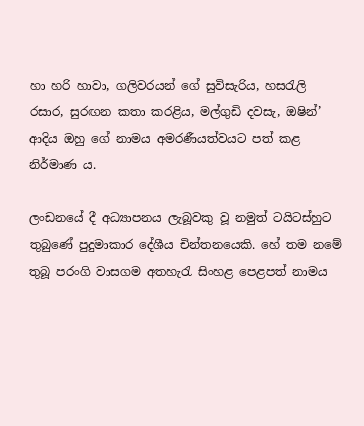හා හරි හාවා, ගලිවරයන් ගේ සුවිසැරිය, හසරැලි රසාර, සුරඟන කතා කරළිය, මල්ගුඩි දවසැ, ඔෂින්’ ආදිය ඔහු ගේ නාමය අමරණීයත්වයට පත් කළ නිර්මාණ ය.

ලංඩනයේ දී අධ්‍යාපනය ලැබූවකු වූ නමුත් ටයිටස්හුට තුබුණේ පුදුමාකාර දේශීය චින්තනයෙකි. හේ තම නමේ තුබූ පරංගි වාසගම අතහැරැ සිංහළ පෙළපත් නාමය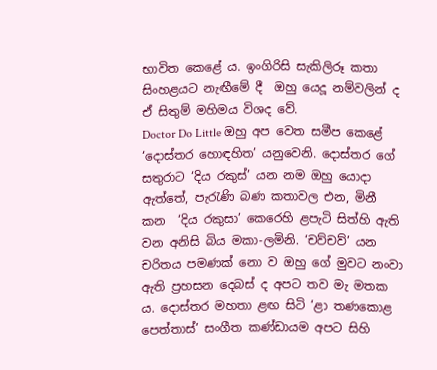භාවිත කෙළේ ය. ඉංගිරිසි සැකිලිරූ කතා සිංහළයට නැඟීමේ දී  ඔහු යෙදූ නම්වලින් ද ඒ සිතුම් මහිමය විශද වේ.
Doctor Do Little ඔහු අප වෙත සමීප කෙළේ ‘දොස්තර හොඳහිත’ යනුවෙනි. දොස්තර ගේ සතුරාට ‘දිය රකුස්’ යන නම ඔහු යොදා ඇත්තේ, පැරැණි බණ කතාවල එන, මිනී කන  ‘දිය රකුසා’ කෙරෙහි ළපැටි සිත්හි ඇති වන අනිසි බිය මකා-ලමිනි. ‘චව්චව්’ යන චරිතය පමණක් නො ව ඔහු ගේ මුවට නංවා ඇති ප්‍රහසන දෙබස් ද අපට තව මැ මතක ය. දොස්තර මහතා ළඟ සිටි ‘ළා තණකොළ පෙත්තාස්’ සංගීත කණ්ඩායම අපට සිහි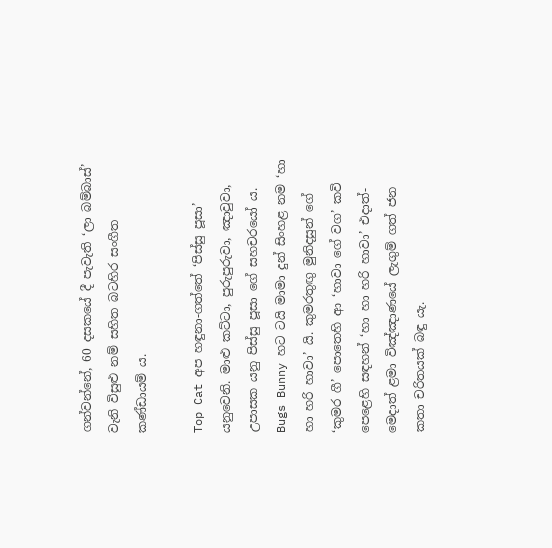ගන්වන්නේ, 60 දසකයේ දී පැවැති ‘ලා බම්බාස්’ වැනි විසුළු නම් සහිත බටහිර සංගීත කණ්ඩායම් ය.

Top Cat අප හඳුනා-ගත්තේ ‘පිස්සු පූසා’ යනුවෙනි. මාළු කට්ටා, පුරුපුරුවා, ඤාවුවා, උපාසක යනු පිස්සු පූසා ගේ සහචරයෝ ය.  Bugs Bunny හට ටයි මාමා දුන් සිංහළ නම ‘හා හා හරි හාවා’ යි. කුමරතුඟු මුනිදසුන් ගේ ‘කුමර ගී’ පොතෙහි ආ ‘හාවා ගේ වග’ කවි පෙළෙහි සඳහන් ‘හා හා හරි හාවා’ එදාත්-මෙදාත් ළමා විඤ්ඤාණයේ ලැගුම් ගත් ජන කතා චරිතයක් බඳු යැ.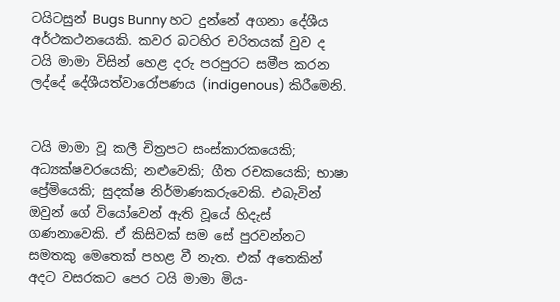ටයිටසුන් Bugs Bunny හට දුන්නේ අගනා දේශීය අර්ථකථනයෙකි. කවර බටහිර චරිතයක් වුව ද ටයි මාමා විසින් හෙළ දරු පරපුරට සමීප කරන ලද්දේ දේශීයත්වාරෝපණය (indigenous) කිරීමෙනි.


ටයි මාමා වූ කලී චිත්‍රපට සංස්කාරකයෙකි; අධ්‍යක්ෂවරයෙකි; නළුවෙකි; ගීත රචකයෙකි; භාෂා ප්‍රේමියෙකි; සුදක්ෂ නිර්මාණකරුවෙකි. එබැවින් ඔවුන් ගේ වියෝවෙන් ඇති වූයේ හිදැස් ගණනාවෙකි. ඒ කිසිවක් සම සේ පුරවන්නට සමතකු මෙතෙක් පහළ වී නැත. එක් අතෙකින් අදට වසරකට පෙර ටයි මාමා මිය-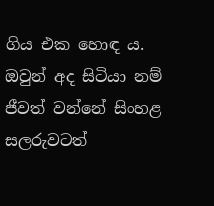ගිය එක හොඳ ය. ඔවුන් අද සිටියා නම් ජීවත් වන්නේ සිංහළ සලරුවටත්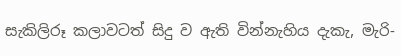සැකිලිරූ කලාවටත් සිදු ව ඇති වින්නැහිය දැකැ, මැරි-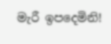මැරී ඉපදෙමිනි!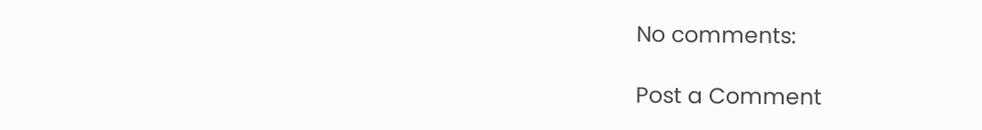No comments:

Post a Comment